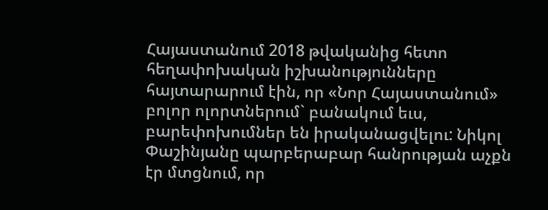Հայաստանում 2018 թվականից հետո հեղափոխական իշխանությունները հայտարարում էին, որ «Նոր Հայաստանում» բոլոր ոլորտներում` բանակում եւս, բարեփոխումներ են իրականացվելու: Նիկոլ Փաշինյանը պարբերաբար հանրության աչքն էր մտցնում, որ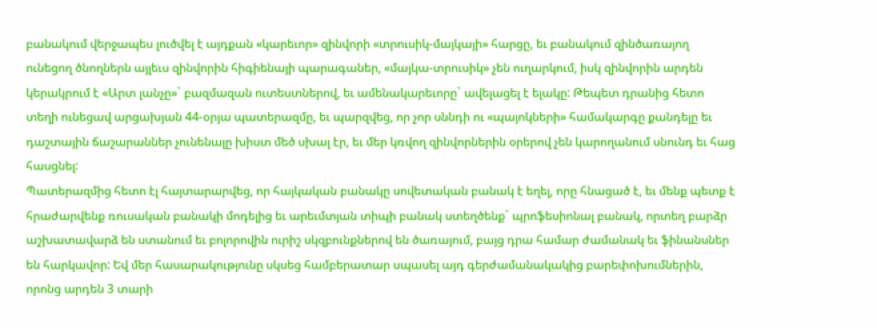բանակում վերջապես լուծվել է այդքան «կարեւոր» զինվորի «տրուսիկ-մայկայի» հարցը, եւ բանակում զինծառայող ունեցող ծնողներն այլեւս զինվորին հիգիենայի պարագաներ, «մայկա-տրուսիկ» չեն ուղարկում, իսկ զինվորին արդեն կերակրում է «Արտ լանչը»` բազմազան ուտեստներով, եւ ամենակարեւորը` ավելացել է ելակը: Թեպետ դրանից հետո տեղի ունեցավ արցախյան 44-օրյա պատերազմը, եւ պարզվեց, որ չոր սննդի ու «պայոկների» համակարգը քանդելը եւ դաշտային ճաշարաններ չունենալը խիստ մեծ սխալ էր, եւ մեր կռվող զինվորներին օրերով չեն կարողանում սնունդ եւ հաց հասցնել:
Պատերազմից հետո էլ հայտարարվեց, որ հայկական բանակը սովետական բանակ է եղել, որը հնացած է, եւ մենք պետք է հրաժարվենք ռուսական բանակի մոդելից եւ արեւմտյան տիպի բանակ ստեղծենք` պրոֆեսիոնալ բանակ, որտեղ բարձր աշխատավարձ են ստանում եւ բոլորովին ուրիշ սկզբունքներով են ծառայում, բայց դրա համար ժամանակ եւ ֆինանսներ են հարկավոր: Եվ մեր հասարակությունը սկսեց համբերատար սպասել այդ գերժամանակակից բարեփոխումներին, որոնց արդեն 3 տարի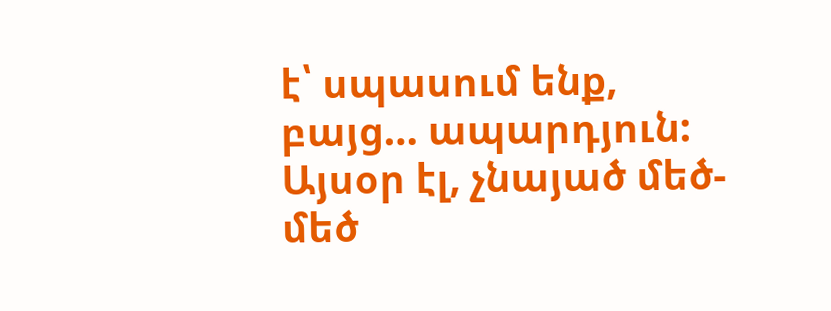է՝ սպասում ենք, բայց… ապարդյուն:
Այսօր էլ, չնայած մեծ-մեծ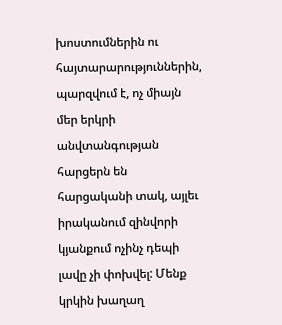խոստումներին ու հայտարարություններին, պարզվում է, ոչ միայն մեր երկրի անվտանգության հարցերն են հարցականի տակ, այլեւ իրականում զինվորի կյանքում ոչինչ դեպի լավը չի փոխվել: Մենք կրկին խաղաղ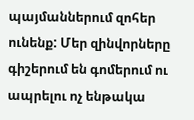պայմաններում զոհեր ունենք: Մեր զինվորները գիշերում են գոմերում ու ապրելու ոչ ենթակա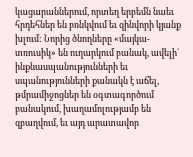կացարաններում, որտեղ երբեմն նաեւ հրդեհներ են բռնկվում եւ զինվորի կյանք խլում: Նորից ծնողները «մայկա-տռուսիկ» են ուղարկում բանակ, ավելի` ինքնասպանությունների եւ սպանությունների քանակն է աճել, թմրամիջոցներ են օգտագործում բանակում, խաղամոլությամբ են զբաղվում, եւ այդ արատավոր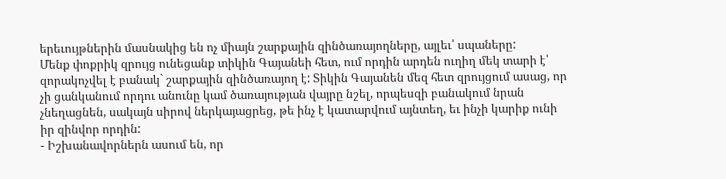երեւույթներին մասնակից են ոչ միայն շարքային զինծառայողները, այլեւ՝ սպաները:
Մենք փոքրիկ զրույց ունեցանք տիկին Գայանեի հետ, ում որդին արդեն ուղիղ մեկ տարի է՝ զորակոչվել է բանակ` շարքային զինծառայող է: Տիկին Գայանեն մեզ հետ զրույցում ասաց, որ չի ցանկանում որդու անունը կամ ծառայության վայրը նշել, որպեսզի բանակում նրան չնեղացնեն, սակայն սիրով ներկայացրեց, թե ինչ է կատարվում այնտեղ, եւ ինչի կարիք ունի իր զինվոր որդին:
- Իշխանավորներն ասում են, որ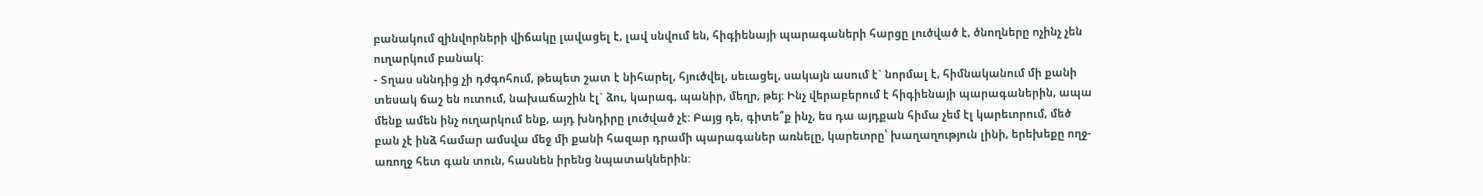բանակում զինվորների վիճակը լավացել է, լավ սնվում են, հիգիենայի պարագաների հարցը լուծված է, ծնողները ոչինչ չեն ուղարկում բանակ:
- Տղաս սննդից չի դժգոհում, թեպետ շատ է նիհարել, հյուծվել, սեւացել, սակայն ասում է` նորմալ է, հիմնականում մի քանի տեսակ ճաշ են ուտում, նախաճաշին էլ` ձու, կարագ, պանիր, մեղր, թեյ: Ինչ վերաբերում է հիգիենայի պարագաներին, ապա մենք ամեն ինչ ուղարկում ենք, այդ խնդիրը լուծված չէ: Բայց դե, գիտե՞ք ինչ, ես դա այդքան հիմա չեմ էլ կարեւորում, մեծ բան չէ ինձ համար ամսվա մեջ մի քանի հազար դրամի պարագաներ առնելը, կարեւորը՝ խաղաղություն լինի, երեխեքը ողջ-առողջ հետ գան տուն, հասնեն իրենց նպատակներին: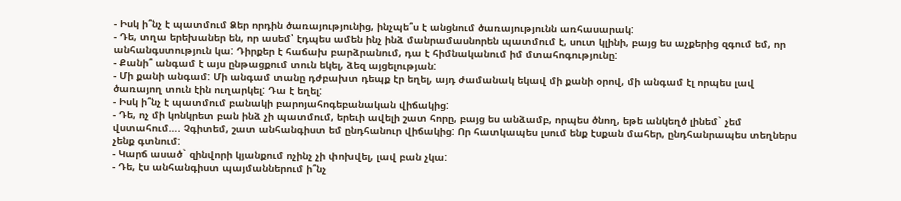- Իսկ ի՞նչ է պատմում Ձեր որդին ծառայությունից, ինչպե՞ս է անցնում ծառայությունն առհասարակ:
- Դե, տղա երեխաներ են, որ ասեմ՝ էդպես ամեն ինչ ինձ մանրամասնորեն պատմում է, սուտ կլինի, բայց ես աչքերից զգում եմ, որ անհանգստություն կա: Դիրքեր է հաճախ բարձրանում, դա է հիմնականում իմ մտահոգությունը:
- Քանի՞ անգամ է այս ընթացքում տուն եկել, ձեզ այցելության:
- Մի քանի անգամ: Մի անգամ տանը դժբախտ դեպք էր եղել, այդ ժամանակ եկավ մի քանի օրով, մի անգամ էլ որպես լավ ծառայող տուն էին ուղարկել: Դա է եղել:
- Իսկ ի՞նչ է պատմում բանակի բարոյահոգեբանական վիճակից:
- Դե, ոչ մի կոնկրետ բան ինձ չի պատմում, երեւի ավելի շատ հորը, բայց ես անձամբ, որպես ծնող, եթե անկեղծ լինեմ` չեմ վստահում…. Չգիտեմ, շատ անհանգիստ եմ ընդհանուր վիճակից: Որ հատկապես լսում ենք էսքան մահեր, ընդհանրապես տեղներս չենք գտնում:
- Կարճ ասած` զինվորի կյանքում ոչինչ չի փոխվել, լավ բան չկա:
- Դե, էս անհանգիստ պայմաններում ի՞նչ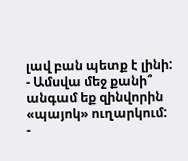լավ բան պետք է լինի:
- Ամսվա մեջ քանի՞ անգամ եք զինվորին «պայոկ» ուղարկում:
-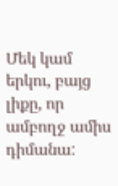Մեկ կամ երկու, բայց լիքը, որ ամբողջ ամիս դիմանա: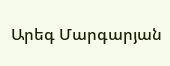Արեգ Մարգարյան